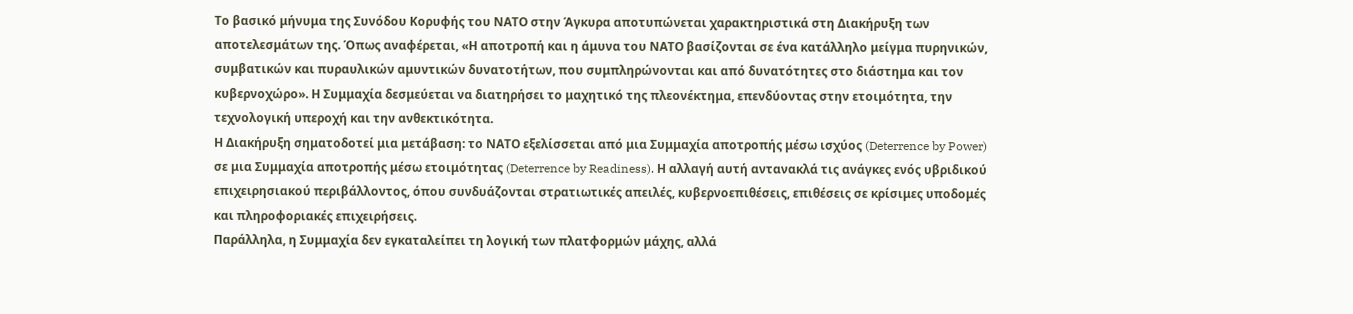Το βασικό μήνυμα της Συνόδου Κορυφής του ΝΑΤΟ στην Άγκυρα αποτυπώνεται χαρακτηριστικά στη Διακήρυξη των αποτελεσμάτων της. Όπως αναφέρεται, «Η αποτροπή και η άμυνα του ΝΑΤΟ βασίζονται σε ένα κατάλληλο μείγμα πυρηνικών, συμβατικών και πυραυλικών αμυντικών δυνατοτήτων, που συμπληρώνονται και από δυνατότητες στο διάστημα και τον κυβερνοχώρο». Η Συμμαχία δεσμεύεται να διατηρήσει το μαχητικό της πλεονέκτημα, επενδύοντας στην ετοιμότητα, την τεχνολογική υπεροχή και την ανθεκτικότητα.
Η Διακήρυξη σηματοδοτεί μια μετάβαση: το ΝΑΤΟ εξελίσσεται από μια Συμμαχία αποτροπής μέσω ισχύος (Deterrence by Power) σε μια Συμμαχία αποτροπής μέσω ετοιμότητας (Deterrence by Readiness). Η αλλαγή αυτή αντανακλά τις ανάγκες ενός υβριδικού επιχειρησιακού περιβάλλοντος, όπου συνδυάζονται στρατιωτικές απειλές, κυβερνοεπιθέσεις, επιθέσεις σε κρίσιμες υποδομές και πληροφοριακές επιχειρήσεις.
Παράλληλα, η Συμμαχία δεν εγκαταλείπει τη λογική των πλατφορμών μάχης, αλλά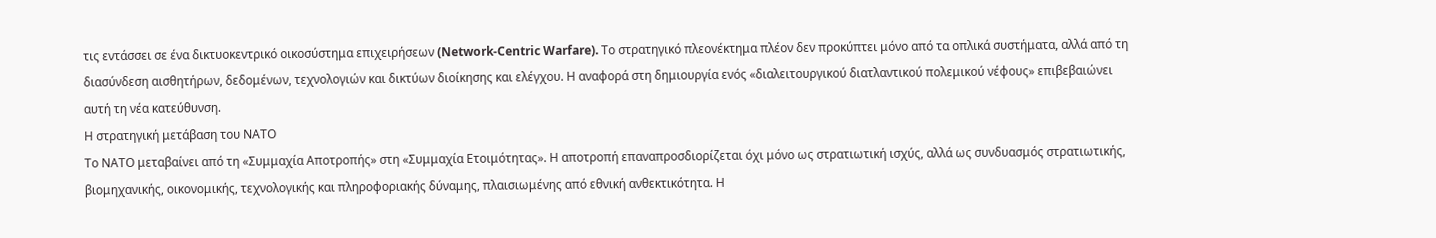τις εντάσσει σε ένα δικτυοκεντρικό οικοσύστημα επιχειρήσεων (Network-Centric Warfare). Το στρατηγικό πλεονέκτημα πλέον δεν προκύπτει μόνο από τα οπλικά συστήματα, αλλά από τη διασύνδεση αισθητήρων, δεδομένων, τεχνολογιών και δικτύων διοίκησης και ελέγχου. Η αναφορά στη δημιουργία ενός «διαλειτουργικού διατλαντικού πολεμικού νέφους» επιβεβαιώνει αυτή τη νέα κατεύθυνση.
Η στρατηγική μετάβαση του ΝΑΤΟ
Το ΝΑΤΟ μεταβαίνει από τη «Συμμαχία Αποτροπής» στη «Συμμαχία Ετοιμότητας». Η αποτροπή επαναπροσδιορίζεται όχι μόνο ως στρατιωτική ισχύς, αλλά ως συνδυασμός στρατιωτικής, βιομηχανικής, οικονομικής, τεχνολογικής και πληροφοριακής δύναμης, πλαισιωμένης από εθνική ανθεκτικότητα. Η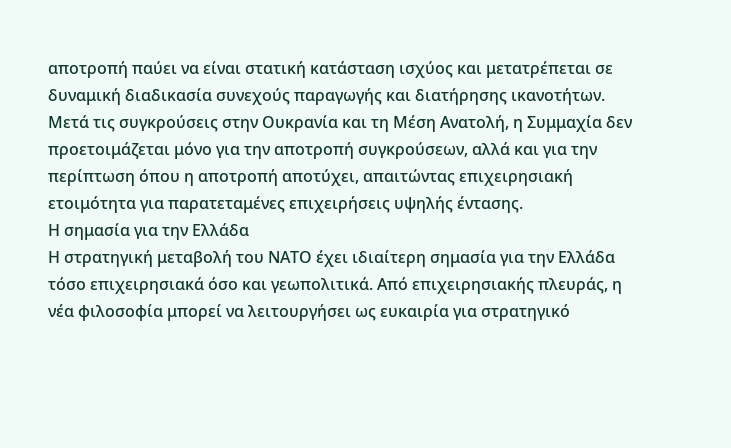αποτροπή παύει να είναι στατική κατάσταση ισχύος και μετατρέπεται σε δυναμική διαδικασία συνεχούς παραγωγής και διατήρησης ικανοτήτων.
Μετά τις συγκρούσεις στην Ουκρανία και τη Μέση Ανατολή, η Συμμαχία δεν προετοιμάζεται μόνο για την αποτροπή συγκρούσεων, αλλά και για την περίπτωση όπου η αποτροπή αποτύχει, απαιτώντας επιχειρησιακή ετοιμότητα για παρατεταμένες επιχειρήσεις υψηλής έντασης.
Η σημασία για την Ελλάδα
Η στρατηγική μεταβολή του ΝΑΤΟ έχει ιδιαίτερη σημασία για την Ελλάδα τόσο επιχειρησιακά όσο και γεωπολιτικά. Από επιχειρησιακής πλευράς, η νέα φιλοσοφία μπορεί να λειτουργήσει ως ευκαιρία για στρατηγικό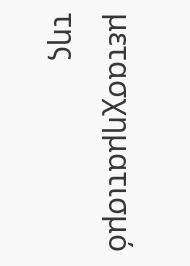μετασχηματισμό της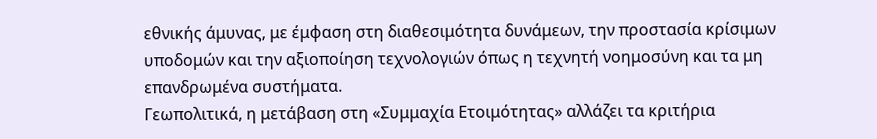εθνικής άμυνας, με έμφαση στη διαθεσιμότητα δυνάμεων, την προστασία κρίσιμων υποδομών και την αξιοποίηση τεχνολογιών όπως η τεχνητή νοημοσύνη και τα μη επανδρωμένα συστήματα.
Γεωπολιτικά, η μετάβαση στη «Συμμαχία Ετοιμότητας» αλλάζει τα κριτήρια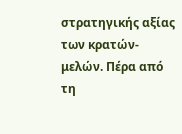στρατηγικής αξίας των κρατών-μελών. Πέρα από τη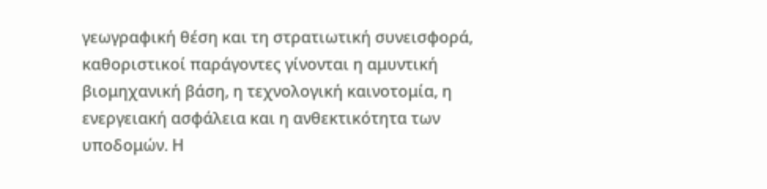γεωγραφική θέση και τη στρατιωτική συνεισφορά, καθοριστικοί παράγοντες γίνονται η αμυντική βιομηχανική βάση, η τεχνολογική καινοτομία, η ενεργειακή ασφάλεια και η ανθεκτικότητα των υποδομών. Η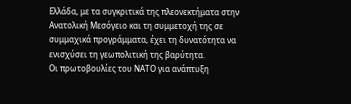Ελλάδα, με τα συγκριτικά της πλεονεκτήματα στην Ανατολική Μεσόγειο και τη συμμετοχή της σε συμμαχικά προγράμματα, έχει τη δυνατότητα να ενισχύσει τη γεωπολιτική της βαρύτητα.
Οι πρωτοβουλίες του ΝΑΤΟ για ανάπτυξη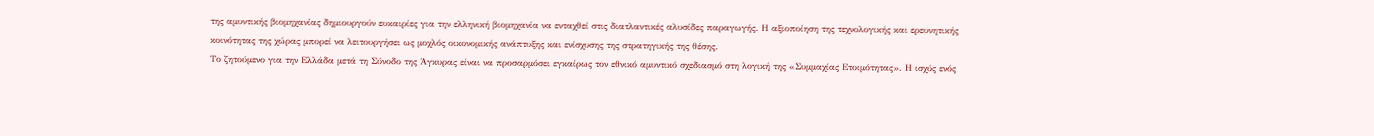της αμυντικής βιομηχανίας δημιουργούν ευκαιρίες για την ελληνική βιομηχανία να ενταχθεί στις διατλαντικές αλυσίδες παραγωγής. Η αξιοποίηση της τεχνολογικής και ερευνητικής κοινότητας της χώρας μπορεί να λειτουργήσει ως μοχλός οικονομικής ανάπτυξης και ενίσχυσης της στρατηγικής της θέσης.
Το ζητούμενο για την Ελλάδα μετά τη Σύνοδο της Άγκυρας είναι να προσαρμόσει εγκαίρως τον εθνικό αμυντικό σχεδιασμό στη λογική της «Συμμαχίας Ετοιμότητας». Η ισχύς ενός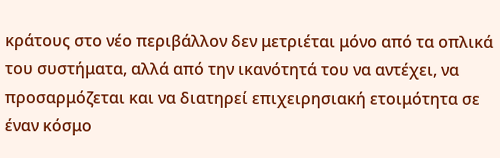κράτους στο νέο περιβάλλον δεν μετριέται μόνο από τα οπλικά του συστήματα, αλλά από την ικανότητά του να αντέχει, να προσαρμόζεται και να διατηρεί επιχειρησιακή ετοιμότητα σε έναν κόσμο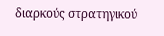διαρκούς στρατηγικού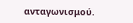ανταγωνισμού.